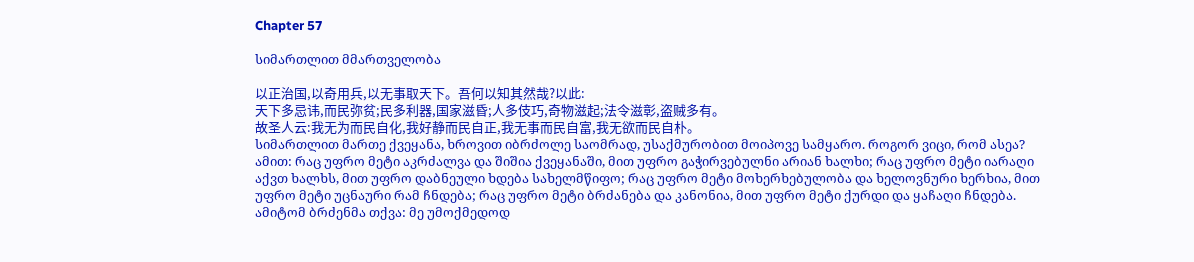Chapter 57

სიმართლით მმართველობა

以正治国,以奇用兵,以无事取天下。吾何以知其然哉?以此:
天下多忌讳,而民弥贫;民多利器,国家滋昏;人多伎巧,奇物滋起;法令滋彰,盗贼多有。
故圣人云:我无为而民自化,我好静而民自正,我无事而民自富,我无欲而民自朴。
სიმართლით მართე ქვეყანა, ხროვით იბრძოლე საომრად, უსაქმურობით მოიპოვე სამყარო. როგორ ვიცი, რომ ასეა? ამით: რაც უფრო მეტი აკრძალვა და შიშია ქვეყანაში, მით უფრო გაჭირვებულნი არიან ხალხი; რაც უფრო მეტი იარაღი აქვთ ხალხს, მით უფრო დაბნეული ხდება სახელმწიფო; რაც უფრო მეტი მოხერხებულობა და ხელოვნური ხერხია, მით უფრო მეტი უცნაური რამ ჩნდება; რაც უფრო მეტი ბრძანება და კანონია, მით უფრო მეტი ქურდი და ყაჩაღი ჩნდება. ამიტომ ბრძენმა თქვა: მე უმოქმედოდ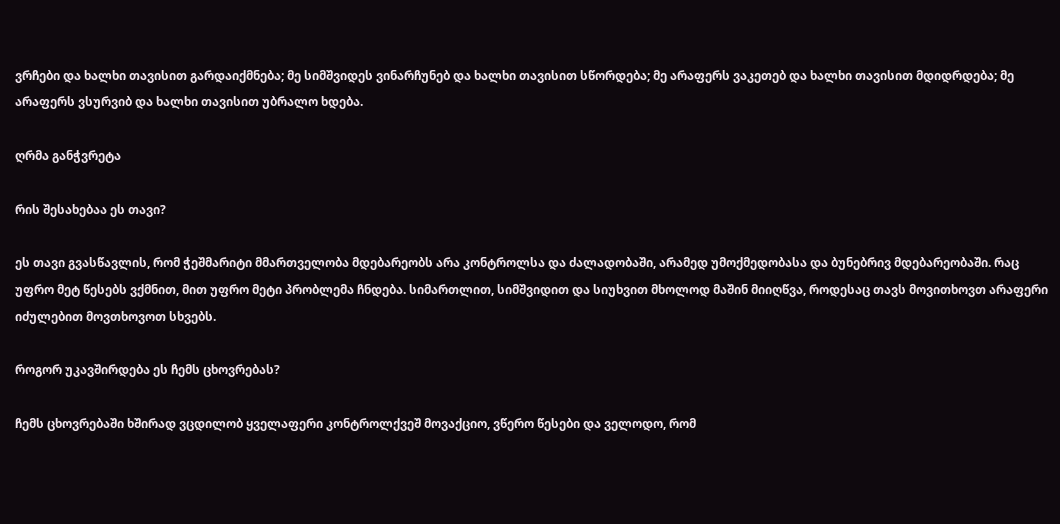ვრჩები და ხალხი თავისით გარდაიქმნება; მე სიმშვიდეს ვინარჩუნებ და ხალხი თავისით სწორდება; მე არაფერს ვაკეთებ და ხალხი თავისით მდიდრდება; მე არაფერს ვსურვიბ და ხალხი თავისით უბრალო ხდება.

ღრმა განჭვრეტა

რის შესახებაა ეს თავი?

ეს თავი გვასწავლის, რომ ჭეშმარიტი მმართველობა მდებარეობს არა კონტროლსა და ძალადობაში, არამედ უმოქმედობასა და ბუნებრივ მდებარეობაში. რაც უფრო მეტ წესებს ვქმნით, მით უფრო მეტი პრობლემა ჩნდება. სიმართლით, სიმშვიდით და სიუხვით მხოლოდ მაშინ მიიღწვა, როდესაც თავს მოვითხოვთ არაფერი იძულებით მოვთხოვოთ სხვებს.

როგორ უკავშირდება ეს ჩემს ცხოვრებას?

ჩემს ცხოვრებაში ხშირად ვცდილობ ყველაფერი კონტროლქვეშ მოვაქციო, ვწერო წესები და ველოდო, რომ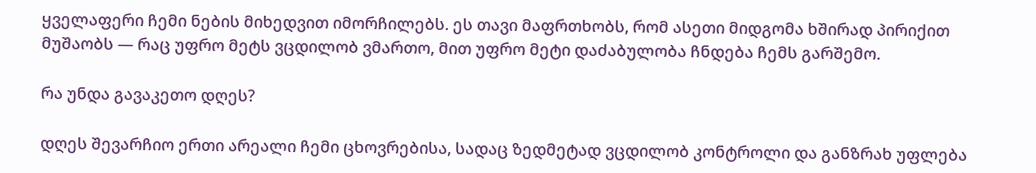ყველაფერი ჩემი ნების მიხედვით იმორჩილებს. ეს თავი მაფრთხობს, რომ ასეთი მიდგომა ხშირად პირიქით მუშაობს — რაც უფრო მეტს ვცდილობ ვმართო, მით უფრო მეტი დაძაბულობა ჩნდება ჩემს გარშემო.

რა უნდა გავაკეთო დღეს?

დღეს შევარჩიო ერთი არეალი ჩემი ცხოვრებისა, სადაც ზედმეტად ვცდილობ კონტროლი და განზრახ უფლება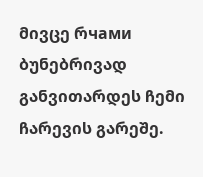მივცე რчами ბუნებრივად განვითარდეს ჩემი ჩარევის გარეშე.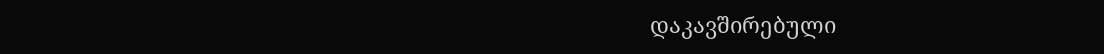დაკავშირებული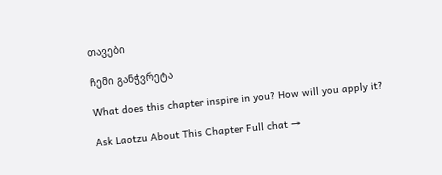თავები

ჩემი განჭვრეტა

What does this chapter inspire in you? How will you apply it?

Ask Laotzu About This Chapter Full chat →